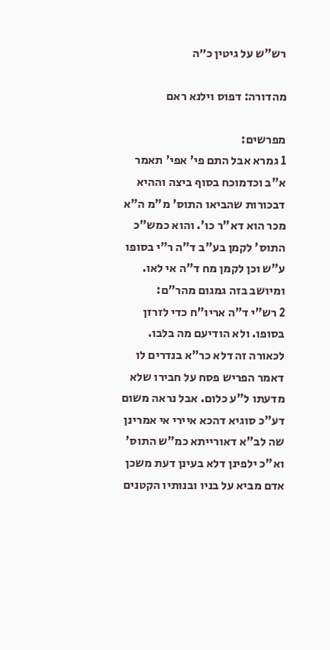רש"ש על גיטין כ״ה

מהדורה: דפוס וילנא ראם

מפרשים:
1 גמרא אבל התם פי' אפי' תאמר א"ב וכדמוכח בסוף ביצה וההיא דבכורות שהביאו התוס' מ"מ ה"א מכר הוא דא"ר כו'. והוא כמש"כ התוס' לקמן בע"ב ד"ה ר"י בסופו ע"ש וכן לקמן מח ד"ה אי לאו. ומיושב בזה גמגום מהר"ם:
2 רש"י ד"ה אריו"ח כדי לזרזן בסופו. ולא הודיעם מה בלבו. לכאורה זה דלא כר"א בנדרים לו דאמר הפריש פסח על חבירו שלא מדעתו ל"ע כלום. אבל נראה משום דע"כ סוגיא דהכא איירי אי אמרינן שה לב"א דאורייתא כמ"ש התוס' וא"כ ילפינן דלא בעינן דעת משכן אדם מביא על בניו ובנותיו הקטנים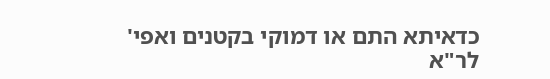כדאיתא התם או דמוקי בקטנים ואפי' לר"א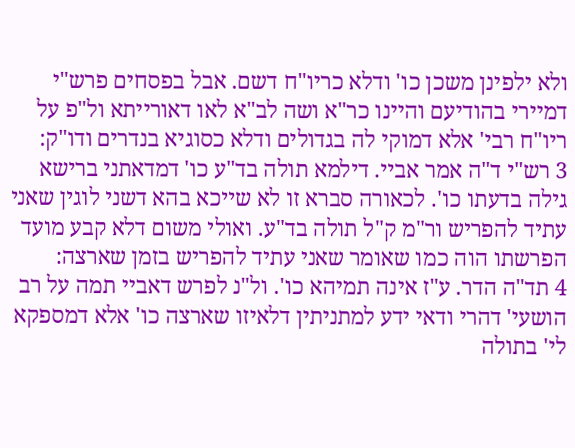ולא ילפינן משכן כו' ודלא כריו"ח דשם. אבל בפסחים פרש"י דמיירי בהודיעם והיינו כר"א ושה לב"א לאו דאורייתא ול"פ על ריו"ח רבי' אלא דמוקי לה בגדולים ודלא כסוגיא בנדרים ודו"ק:
3 רש"י ד"ה אמר אביי. דילמא תולה בד"ע כו' דמדאתני ברישא גילה בדעתו כו'. לכאורה סברא זו לא שייכא בהא דשני לוגין שאני עתיד להפריש ור"מ ק"ל תולה בד"ע. ואולי משום דלא קבע מועד הפרשתו הוה כמו שאומר שאני עתיד להפריש בזמן שארצה:
4 תד"ה הדר. ע"ז אינה תמיהא כו'. ול"נ לפרש דאביי תמה על רב הושעי' דהרי ודאי ידע למתניתין דלאיזו שארצה כו' אלא דמספקא לי' בתולה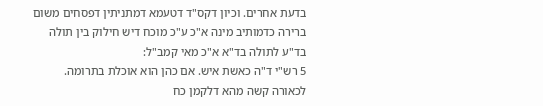בדעת אחרים. וכיון דקס"ד דטעמא דמתניתין דפסחים משום ברירה כדמותיב מינה א"כ ע"כ מוכח דיש חילוק בין תולה בד"ע לתולה בד"א א"כ מאי קמב"ל:
5 רש"י ד"ה כאשת איש. אם כהן הוא אוכלת בתרומה. לכאורה קשה מהא דלקמן כח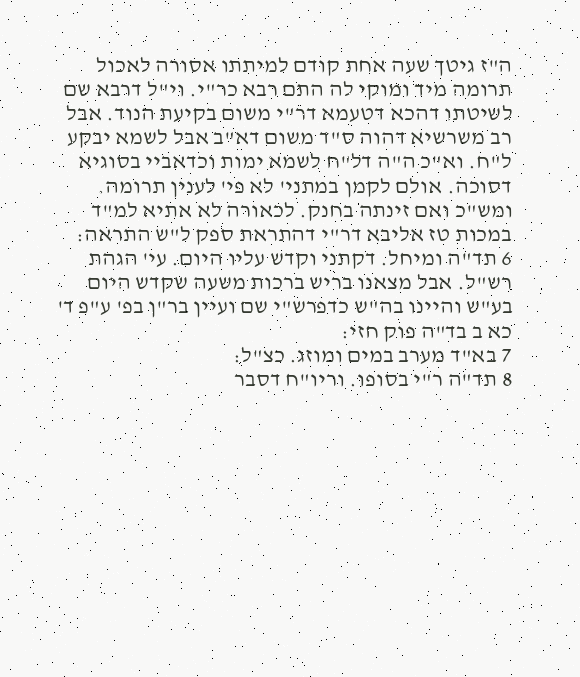ה"ז גיטך שעה אחת קודם למיתתו אסורה לאכול תרומה מיד ומוקי לה התם רבא כר"י. וי"ל דרבא שם לשיטתו דהכא דטעמא דר"י משום בקיעת הנוד. אבל רב משרשיא דהוה ס"ד משום דא"ב אבל לשמא יבקע ל"ח. וא"כ ה"ה דל"ח לשמא ימות וכדאביי בסוגיא דסוכה. אולם לקמן במתני' לא פי' לענין תרומה. ומש"כ ואם זינתה בחנק. לכאורה לא אתיא למ"ד במכות טז אליבא דר"י דהתראת ספק ל"ש התראה:
6 תד"ה ומיחל. דקתני וקדש עליו היום. עי' הגהת רש"ל. אבל מצאנו בריש ברכות משעה שקדש היום בע"ש והיינו בה"ש כדפרש"י שם ועיין בר"ן בפ' ע"פ ד' כא ב בד"ה פוק חזי:
7 בא"ד מערב במים ומוזג. כצ"ל:
8 תד"ה ר"י בסופו. וריו"ח דסבר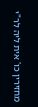מחזירין כו' אית ליה לר"י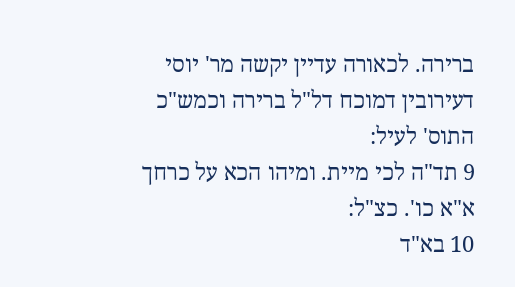ברירה. לכאורה עדיין יקשה מר' יוסי דעירובין דמוכח דל"ל ברירה וכמש"כ התוס' לעיל:
9 תד"ה לכי מיית. ומיהו הכא על כרחך א"א כו'. כצ"ל:
10 בא"ד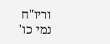וריו"ח נמי כו'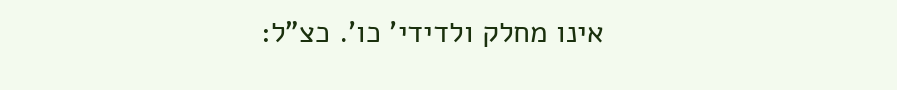אינו מחלק ולדידי' כו'. כצ"ל: